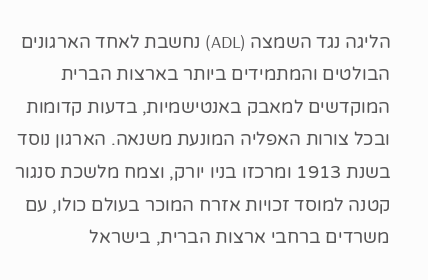הליגה נגד השמצה (ADL) נחשבת לאחד הארגונים הבולטים והמתמידים ביותר בארצות הברית המוקדשים למאבק באנטישמיות, בדעות קדומות ובכל צורות האפליה המונעת משנאה. הארגון נוסד בשנת 1913 ומרכזו בניו יורק, וצמח מלשכת סנגור קטנה למוסד זכויות אזרח המוכר בעולם כולו, עם משרדים ברחבי ארצות הברית, בישראל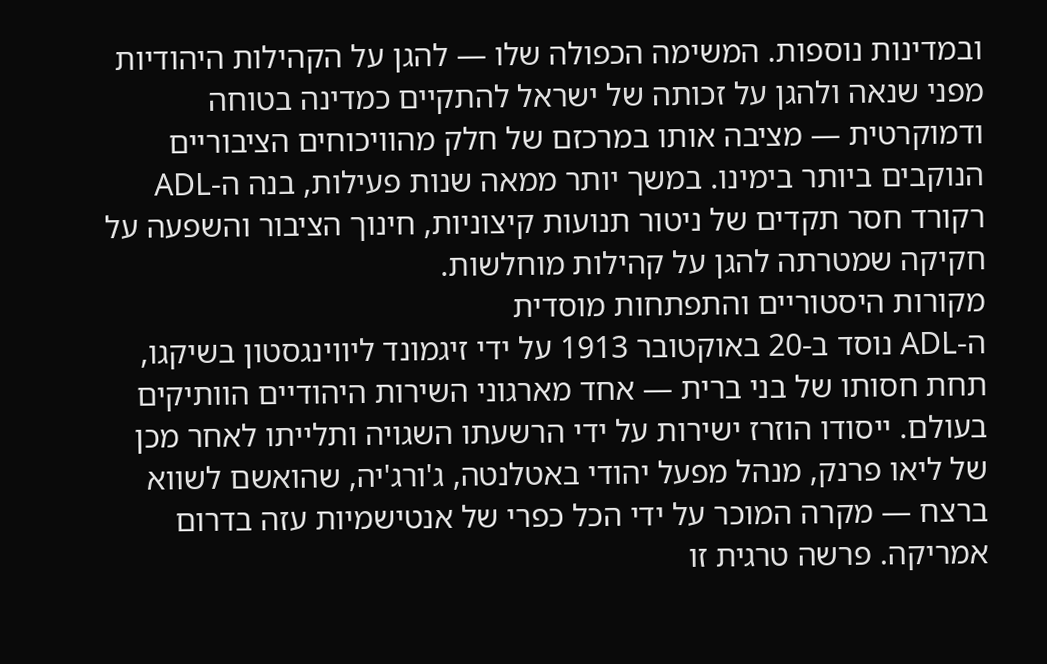ובמדינות נוספות. המשימה הכפולה שלו — להגן על הקהילות היהודיות מפני שנאה ולהגן על זכותה של ישראל להתקיים כמדינה בטוחה ודמוקרטית — מציבה אותו במרכזם של חלק מהוויכוחים הציבוריים הנוקבים ביותר בימינו. במשך יותר ממאה שנות פעילות, בנה ה-ADL רקורד חסר תקדים של ניטור תנועות קיצוניות, חינוך הציבור והשפעה על חקיקה שמטרתה להגן על קהילות מוחלשות.
מקורות היסטוריים והתפתחות מוסדית
ה-ADL נוסד ב-20 באוקטובר 1913 על ידי זיגמונד ליווינגסטון בשיקגו, תחת חסותו של בני ברית — אחד מארגוני השירות היהודיים הוותיקים בעולם. ייסודו הוזרז ישירות על ידי הרשעתו השגויה ותלייתו לאחר מכן של ליאו פרנק, מנהל מפעל יהודי באטלנטה, ג'ורג'יה, שהואשם לשווא ברצח — מקרה המוכר על ידי הכל כפרי של אנטישמיות עזה בדרום אמריקה. פרשה טרגית זו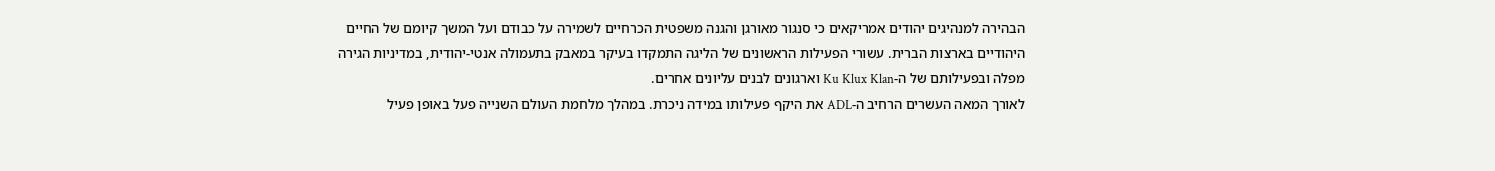הבהירה למנהיגים יהודים אמריקאים כי סנגור מאורגן והגנה משפטית הכרחיים לשמירה על כבודם ועל המשך קיומם של החיים היהודיים בארצות הברית. עשורי הפעילות הראשונים של הליגה התמקדו בעיקר במאבק בתעמולה אנטי-יהודית, במדיניות הגירה מפלה ובפעילותם של ה-Ku Klux Klan וארגונים לבנים עליונים אחרים.
לאורך המאה העשרים הרחיב ה-ADL את היקף פעילותו במידה ניכרת. במהלך מלחמת העולם השנייה פעל באופן פעיל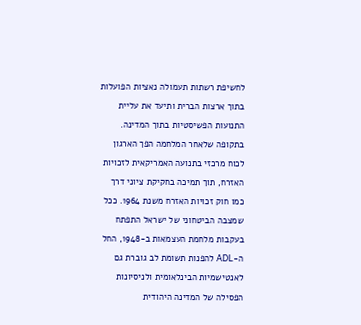לחשיפת רשתות תעמולה נאציות הפועלות בתוך ארצות הברית ותיעד את עליית התנועות הפשיסטיות בתוך המדינה. בתקופה שלאחר המלחמה הפך הארגון לכוח מרכזי בתנועה האמריקאית לזכויות האזרח, תוך תמיכה בחקיקת ציוני דרך כמו חוק זכויות האזרח משנת 1964. ככל שמצבה הביטחוני של ישראל התפתח בעקבות מלחמת העצמאות ב-1948, החל ה-ADL להפנות תשומת לב גוברת גם לאנטישמיות הבינלאומית ולניסיונות הפסילה של המדינה היהודית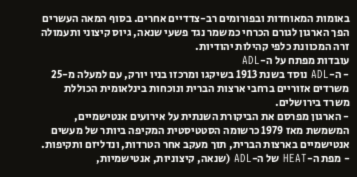באומות המאוחדות ובפורומים רב-צדדיים אחרים. בסוף המאה העשרים הפך הארגון לגורם הכרחי כמשמר נגד פשעי שנאה, גיוס קיצוני ותעמולה זרה המכוונת כלפי קהילות יהודיות.
עובדות מפתח על ה-ADL
- ה-ADL נוסד בשנת 1913 בשיקגו ומרכזו בניו יורק, עם למעלה מ-25 משרדים אזוריים ברחבי ארצות הברית ונוכחות בינלאומית הכוללת משרד בירושלים.
- הארגון מפרסם את הביקורת השנתית על אירועים אנטישמיים, המשמשת מאז 1979 כרשומה הסטטיסטית המקיפה ביותר של מעשים אנטישמיים בארצות הברית, תוך מעקב אחר הטרדות, ונדליזם ותקיפות.
- מפת ה-HEAT של ה-ADL (שנאה, קיצוניות, אנטישמיות,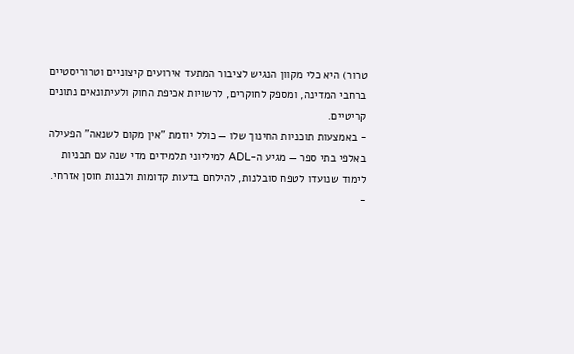טרור) היא כלי מקוון הנגיש לציבור המתעד אירועים קיצוניים וטרוריסטיים ברחבי המדינה, ומספק לחוקרים, לרשויות אכיפת החוק ולעיתונאים נתונים קריטיים.
- באמצעות תוכניות החינוך שלו — כולל יוזמת "אין מקום לשנאה" הפעילה באלפי בתי ספר — מגיע ה-ADL למיליוני תלמידים מדי שנה עם תכניות לימוד שנועדו לטפח סובלנות, להילחם בדעות קדומות ולבנות חוסן אזרחי.
-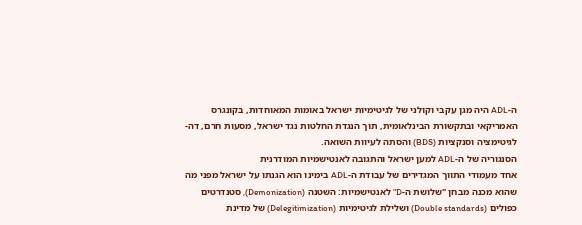ה-ADL היה מגן עקבי וקולני של לגיטימיות ישראל באומות המאוחדות, בקונגרס האמריקאי ובתקשורת הבינלאומית, תוך הנגדת החלטות נגד ישראל, מסעות חרם, דה-לגיטימציה וסנקציות (BDS) והסתה לעיוות השואה.
הסנגוריה של ה-ADL למען ישראל והתגובה לאנטישמיות המודרנית
אחד מעמודי התווך המגדירים של עבודת ה-ADL בימינו הוא הגנתו על ישראל מפני מה שהוא מכנה מבחן "שלושת ה-D" לאנטישמיות: השטנה (Demonization), סטנדרטים כפולים (Double standards) ושלילת לגיטימיות (Delegitimization) של מדינת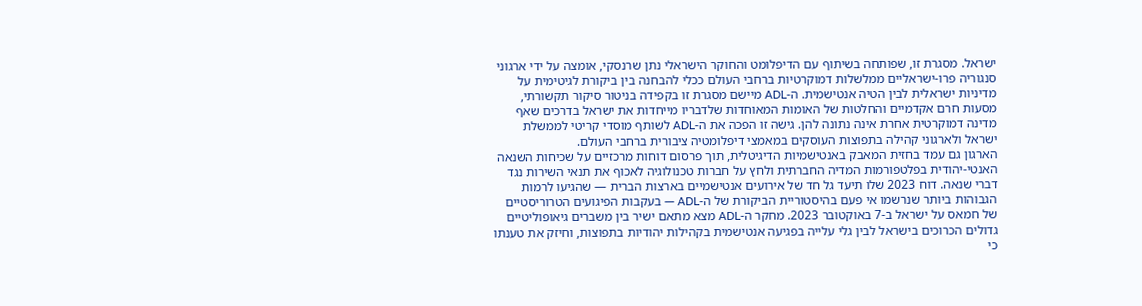ישראל. מסגרת זו, שפותחה בשיתוף עם הדיפלומט והחוקר הישראלי נתן שרנסקי, אומצה על ידי ארגוני סנגוריה פרו-ישראליים ממלשלות דמוקרטיות ברחבי העולם ככלי להבחנה בין ביקורת לגיטימית על מדיניות ישראלית לבין הטיה אנטישמית. ה-ADL מיישם מסגרת זו בקפידה בניטור סיקור תקשורתי, מסעות חרם אקדמיים והחלטות של האומות המאוחדות שלדבריו מייחדות את ישראל בדרכים שאף מדינה דמוקרטית אחרת אינה נתונה להן. גישה זו הפכה את ה-ADL לשותף מוסדי קריטי לממשלת ישראל ולארגוני קהילה בתפוצות העוסקים במאמצי דיפלומטיה ציבורית ברחבי העולם.
הארגון גם עמד בחזית המאבק באנטישמיות הדיגיטלית, תוך פרסום דוחות מרכזיים על שכיחות השנאה האנטי-יהודית בפלטפורמות המדיה החברתית ולחץ על חברות טכנולוגיה לאכוף את תנאי השירות נגד דברי שנאה. דוח 2023 שלו תיעד גל חד של אירועים אנטישמיים בארצות הברית — שהגיעו לרמות הגבוהות ביותר שנרשמו אי פעם בהיסטוריית הביקורת של ה-ADL — בעקבות הפיגועים הטרוריסטיים של חמאס על ישראל ב-7 באוקטובר 2023. מחקר ה-ADL מצא מתאם ישיר בין משברים גיאופוליטיים גדולים הכרוכים בישראל לבין גלי עלייה בפגיעה אנטישמית בקהילות יהודיות בתפוצות, וחיזק את טענתו כי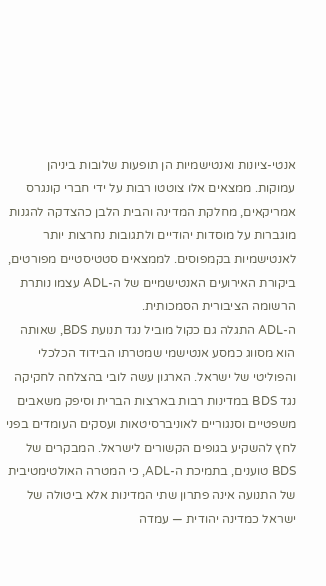אנטי-ציונות ואנטישמיות הן תופעות שלובות ביניהן עמוקות. ממצאים אלו צוטטו רבות על ידי חברי קונגרס אמריקאים, מחלקת המדינה והבית הלבן כהצדקה להגנות מוגברות על מוסדות יהודיים ולתגובות נחרצות יותר לאנטישמיות בקמפוסים. לממצאים סטטיסטיים מפורטים, ביקורת האירועים האנטישמיים של ה-ADL עצמו נותרת הרשומה הציבורית הסמכותית.
ה-ADL התגלה גם כקול מוביל נגד תנועת BDS, שאותה הוא מסווג כמסע אנטישמי שמטרתו הבידוד הכלכלי והפוליטי של ישראל. הארגון עשה לובי בהצלחה לחקיקה נגד BDS במדינות רבות בארצות הברית וסיפק משאבים משפטיים וסנגוריים לאוניברסיטאות ועסקים העומדים בפני לחץ להשקיע בגופים הקשורים לישראל. המבקרים של BDS טוענים, בתמיכת ה-ADL, כי המטרה האולטימטיבית של התנועה אינה פתרון שתי המדינות אלא ביטולה של ישראל כמדינה יהודית — עמדה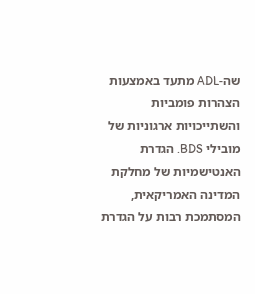שה-ADL מתעד באמצעות הצהרות פומביות והשתייכויות ארגוניות של מובילי BDS. הגדרת האנטישמיות של מחלקת המדינה האמריקאית, המסתמכת רבות על הגדרת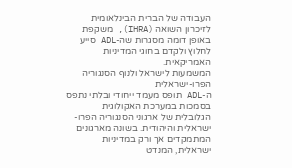העבודה של הברית הבינלאומית לזיכרון השואה (IHRA), משקפת באופן דומה מסגרות שה-ADL סייע לחלוץ ולקדם בחוגי המדיניות האמריקאית.
המשמעות לישראל ולנוף הסנגוריה הפרו-ישראלית
ה-ADL תופס מעמד ייחודי ובלתי נתפס בסמכות במערכת האקולוגית הגלובלית של ארגוני הסנגוריה הפרו-ישראלית והיהודית. בשונה מארגונים המתמקדים אך ורק במדיניות ישראלית, המנדט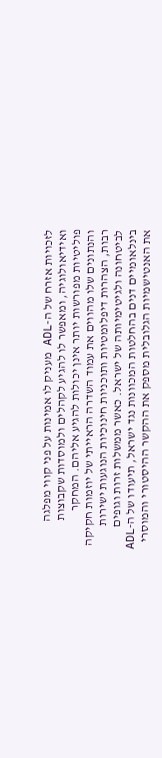לזכויות אזרח של ה-ADL מעניק לו אמינות על פני קווי מפלגה ואידיאולוגיה, ומאפשר לו להגיע לקהלים ולמוסדות שקבוצות פוליטיות מפורשות יותר אינן יכולות להגיע אליהם. המחקר והנתונים שלו מהווים את עמוד השדרה הראייתי של יוזמות חקיקה רבות, הצהרות דיפלומטיות ותוכניות חינוכיות הנוגעות ישירות לביטחונה ולגיטימיותה של ישראל. כאשר ממשלות זרות וגופים בינלאומיים דנים בהחלטות המכוונות נגד ישראל, תיעודו של ה-ADL את האנטישמיות הגלובלית מספק את ההקשר ההיסטורי והמוסרי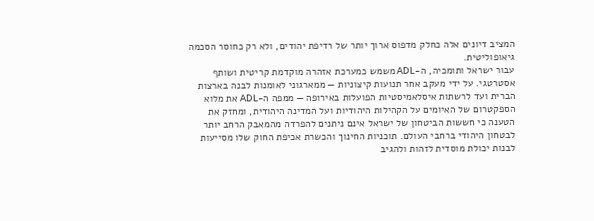המציב דיונים אלה כחלק מדפוס ארוך יותר של רדיפת יהודים, ולא רק כחוסר הסכמה גיאופוליטית.
עבור ישראל ותומכיה, ה-ADL משמש כמערכת אזהרה מוקדמת קריטית ושותף אסטרטגי. על ידי מעקב אחר תנועות קיצוניות — ממארגוני לאומנות לבנה בארצות הברית ועד לרשתות איסלאמיסטיות הפועלות באירופה — ממפה ה-ADL את מלוא הספקטרום של האיומים על הקהילות היהודיות ועל המדינה היהודית, ומחזק את הטענה כי חששות הביטחון של ישראל אינם ניתנים להפרדה מהמאבק הרחב יותר לבטחון היהודי ברחבי העולם. תוכניות החינוך והכשרת אכיפת החוק שלו מסייעות לבנות יכולת מוסדית לזהות ולהגיב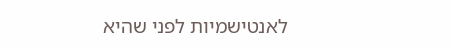לאנטישמיות לפני שהיא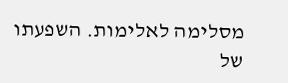מסלימה לאלימות. השפעתו של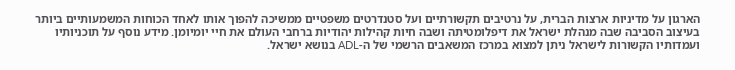הארגון על מדיניות ארצות הברית, על נרטיבים תקשורתיים ועל סטנדרטים משפטיים ממשיכה להפוך אותו לאחד הכוחות המשמעותיים ביותר בעיצוב הסביבה שבה מנהלת ישראל את דיפלומטיתה ושבה חיות קהילות יהודיות ברחבי העולם את חיי יומיומן. מידע נוסף על תוכניותיו ועמדותיו הקשורות לישראל ניתן למצוא במרכז המשאבים הרשמי של ה-ADL בנושא ישראל.